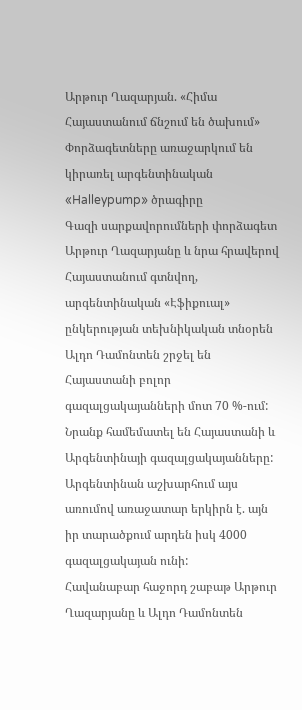Արթուր Ղազարյան. «Հիմա Հայաստանում ճնշում են ծախում»
Փորձագետները առաջարկում են կիրառել արգենտինական «Halleypump» ծրագիրը
Գազի սարքավորումների փորձագետ Արթուր Ղազարյանը և նրա հրավերով Հայաստանում գտնվող, արգենտինական «Էֆիքուալ» ընկերության տեխնիկական տնօրեն Ալդո Դամոնտեն շրջել են Հայաստանի բոլոր գազալցակայանների մոտ 70 %-ում: Նրանք համեմատել են Հայաստանի և Արգենտինայի գազալցակայանները: Արգենտինան աշխարհում այս առումով առաջատար երկիրն է. այն իր տարածքում արդեն իսկ 4000 գազալցակայան ունի:
Հավանաբար հաջորդ շաբաթ Արթուր Ղազարյանը և Ալդո Դամոնտեն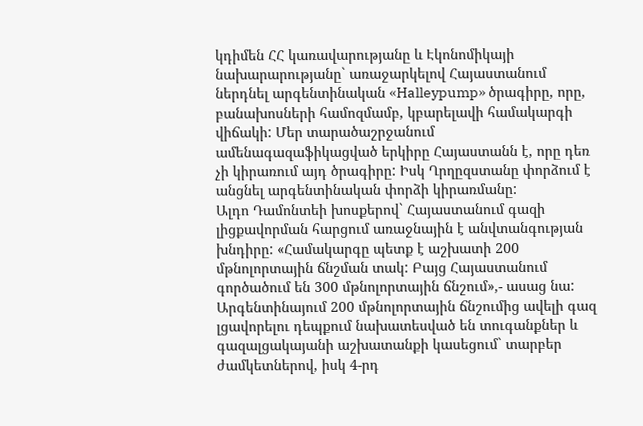կդիմեն ՀՀ կառավարությանը և Էկոնոմիկայի նախարարությանը` առաջարկելով Հայաստանում ներդնել արգենտինական «Halleypump» ծրագիրը, որը, բանախոսների համոզմամբ, կբարելավի համակարգի վիճակի: Մեր տարածաշրջանում ամենագազաֆիկացված երկիրը Հայաստանն է, որը դեռ չի կիրառում այդ ծրագիրը: Իսկ Ղրղըզստանը փորձում է անցնել արգենտինական փորձի կիրառմանը:
Ալդո Դամոնտեի խոսքերով` Հայաստանում գազի լիցքավորման հարցում առաջնային է անվտանգության խնդիրը: «Համակարգը պետք է աշխատի 200 մթնոլորտային ճնշման տակ: Բայց Հայաստանում գործածում են 300 մթնոլորտային ճնշում»,- ասաց նա:
Արգենտինայում 200 մթնոլորտային ճնշումից ավելի գազ լցավորելու դեպքում նախատեսված են տուգանքներ և գազալցակայանի աշխատանքի կասեցում` տարբեր ժամկետներով, իսկ 4-րդ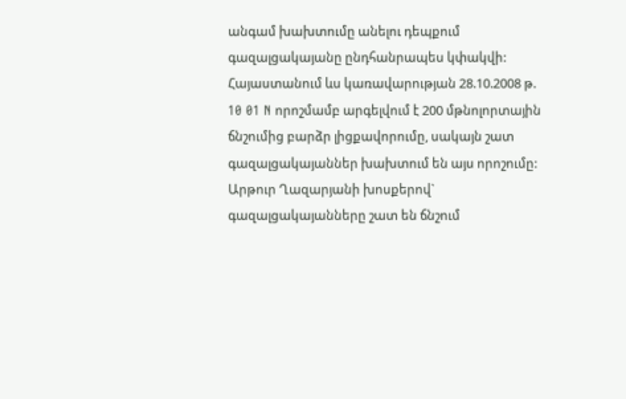անգամ խախտումը անելու դեպքում գազալցակայանը ընդհանրապես կփակվի: Հայաստանում ևս կառավարության 28.10.2008 թ. 10 01 N որոշմամբ արգելվում է 200 մթնոլորտային ճնշումից բարձր լիցքավորումը, սակայն շատ գազալցակայաններ խախտում են այս որոշումը:
Արթուր Ղազարյանի խոսքերով` գազալցակայանները շատ են ճնշում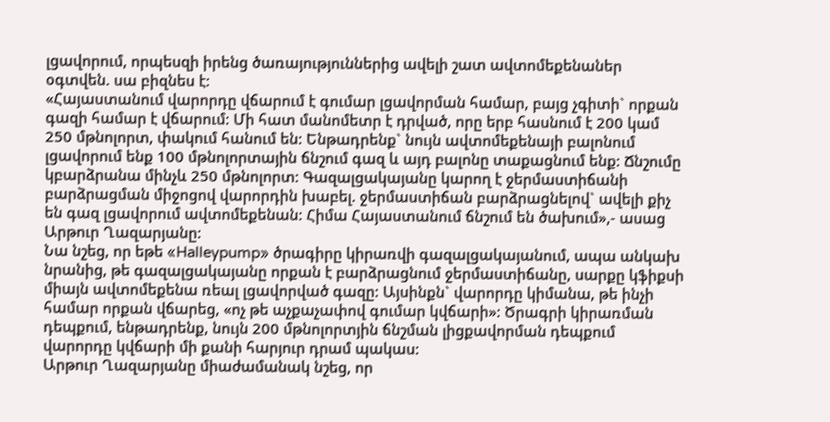լցավորում, որպեսզի իրենց ծառայություններից ավելի շատ ավտոմեքենաներ օգտվեն. սա բիզնես է:
«Հայաստանում վարորդը վճարում է գումար լցավորման համար, բայց չգիտի` որքան գազի համար է վճարում: Մի հատ մանոմետր է դրված, որը երբ հասնում է 200 կամ 250 մթնոլորտ, փակում հանում են: Ենթադրենք` նույն ավտոմեքենայի բալոնում լցավորում ենք 100 մթնոլորտային ճնշում գազ և այդ բալոնը տաքացնում ենք: Ճնշումը կբարձրանա մինչև 250 մթնոլորտ: Գազալցակայանը կարող է ջերմաստիճանի բարձրացման միջոցով վարորդին խաբել. ջերմաստիճան բարձրացնելով` ավելի քիչ են գազ լցավորում ավտոմեքենան: Հիմա Հայաստանում ճնշում են ծախում»,- ասաց Արթուր Ղազարյանը:
Նա նշեց, որ եթե «Halleypump» ծրագիրը կիրառվի գազալցակայանում, ապա անկախ նրանից, թե գազալցակայանը որքան է բարձրացնում ջերմաստիճանը, սարքը կֆիքսի միայն ավտոմեքենա ռեալ լցավորված գազը: Այսինքն` վարորդը կիմանա, թե ինչի համար որքան վճարեց, «ոչ թե աչքաչափով գումար կվճարի»: Ծրագրի կիրառման դեպքում, ենթադրենք, նույն 200 մթնոլորտյին ճնշման լիցքավորման դեպքում վարորդը կվճարի մի քանի հարյուր դրամ պակաս:
Արթուր Ղազարյանը միաժամանակ նշեց, որ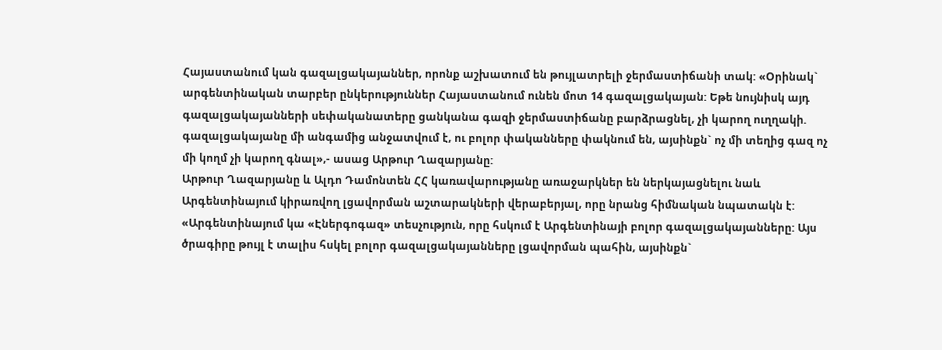Հայաստանում կան գազալցակայաններ, որոնք աշխատում են թույլատրելի ջերմաստիճանի տակ: «Օրինակ` արգենտինական տարբեր ընկերություններ Հայաստանում ունեն մոտ 14 գազալցակայան: Եթե նույնիսկ այդ գազալցակայանների սեփականատերը ցանկանա գազի ջերմաստիճանը բարձրացնել, չի կարող ուղղակի. գազալցակայանը մի անգամից անջատվում է, ու բոլոր փականները փակնում են, այսինքն` ոչ մի տեղից գազ ոչ մի կողմ չի կարող գնալ»,- ասաց Արթուր Ղազարյանը:
Արթուր Ղազարյանը և Ալդո Դամոնտեն ՀՀ կառավարությանը առաջարկներ են ներկայացնելու նաև Արգենտինայում կիրառվող լցավորման աշտարակների վերաբերյալ, որը նրանց հիմնական նպատակն է:
«Արգենտինայում կա «Էներգոգազ» տեսչություն, որը հսկում է Արգենտինայի բոլոր գազալցակայանները: Այս ծրագիրը թույլ է տալիս հսկել բոլոր գազալցակայանները լցավորման պահին, այսինքն`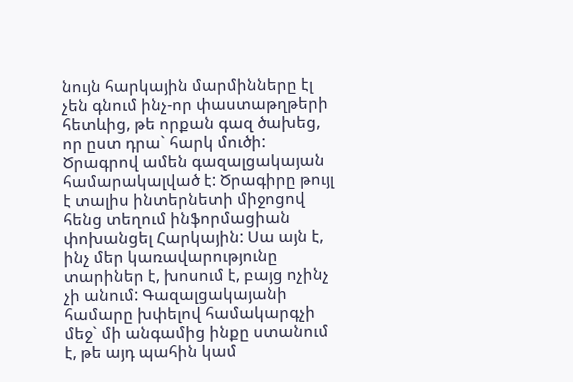նույն հարկային մարմինները էլ չեն գնում ինչ-որ փաստաթղթերի հետևից, թե որքան գազ ծախեց, որ ըստ դրա` հարկ մուծի: Ծրագրով ամեն գազալցակայան համարակալված է: Ծրագիրը թույլ է տալիս ինտերնետի միջոցով հենց տեղում ինֆորմացիան փոխանցել Հարկային: Սա այն է, ինչ մեր կառավարությունը տարիներ է, խոսում է, բայց ոչինչ չի անում: Գազալցակայանի համարը խփելով համակարգչի մեջ` մի անգամից ինքը ստանում է, թե այդ պահին կամ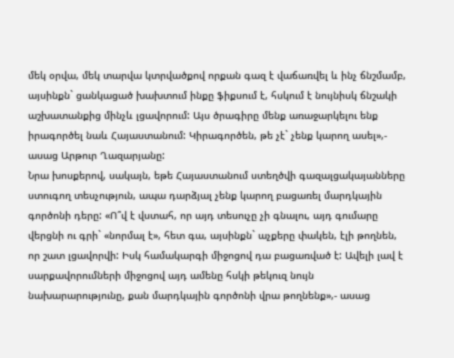մեկ օրվա, մեկ տարվա կտրվածքով որքան գազ է վաճառվել և ինչ ճնշմամբ, այսինքն` ցանկացած խախտում ինքը ֆիքսում է, հսկում է նույնիսկ ճնշակի աշխատանքից մինչև լցավորում: Այս ծրագիրը մենք առաջարկելու ենք իրագործել նաև Հայաստանում: Կիրագործեն, թե չէ` չենք կարող ասել»,- ասաց Արթուր Ղազարյանը:
Նրա խոսքերով, սակայն, եթե Հայաստանում ստեղծվի գազալցակայանները ստուգող տեսչություն, ապա դարձյալ չենք կարող բացառել մարդկային գործոնի դերը: «Ո՞վ է վստահ, որ այդ տեսուչը չի գնալու, այդ գումարը վերցնի ու գրի` «նորմալ է», հետ գա, այսինքն` աչքերը փակեն, էլի թողնեն, որ շատ լցավորվի: Իսկ համակարգի միջոցով դա բացառված է: Ավելի լավ է սարքավորումների միջոցով այդ ամենը հսկի թեկուզ նույն նախարարությունը, քան մարդկային գործոնի վրա թողնենք»,- ասաց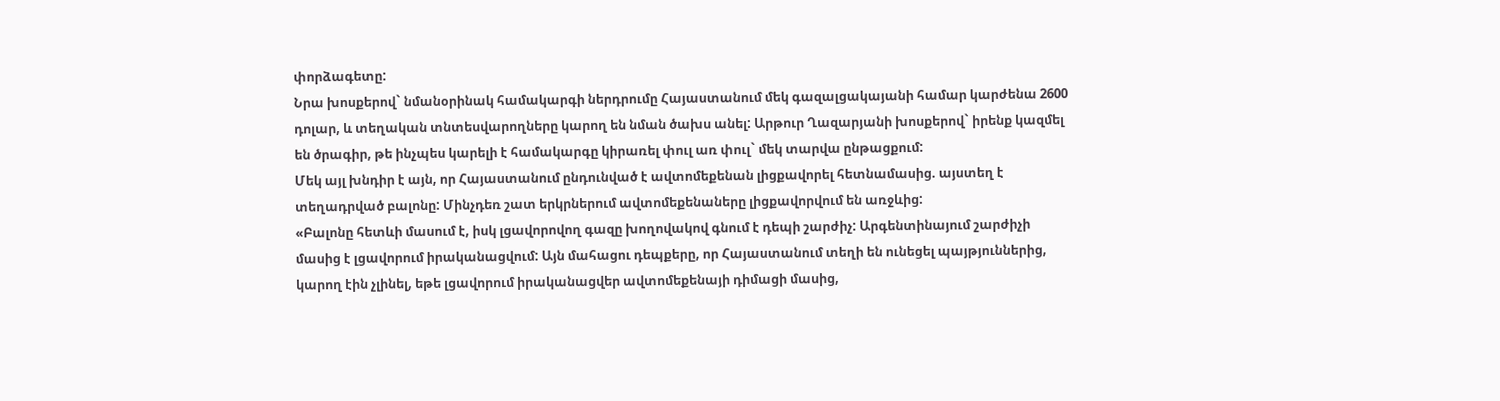փորձագետը:
Նրա խոսքերով` նմանօրինակ համակարգի ներդրումը Հայաստանում մեկ գազալցակայանի համար կարժենա 2600 դոլար, և տեղական տնտեսվարողները կարող են նման ծախս անել: Արթուր Ղազարյանի խոսքերով` իրենք կազմել են ծրագիր, թե ինչպես կարելի է համակարգը կիրառել փուլ առ փուլ` մեկ տարվա ընթացքում:
Մեկ այլ խնդիր է այն, որ Հայաստանում ընդունված է ավտոմեքենան լիցքավորել հետնամասից. այստեղ է տեղադրված բալոնը: Մինչդեռ շատ երկրներում ավտոմեքենաները լիցքավորվում են առջևից:
«Բալոնը հետևի մասում է, իսկ լցավորովող գազը խողովակով գնում է դեպի շարժիչ: Արգենտինայում շարժիչի մասից է լցավորում իրականացվում: Այն մահացու դեպքերը, որ Հայաստանում տեղի են ունեցել պայթյուններից, կարող էին չլինել, եթե լցավորում իրականացվեր ավտոմեքենայի դիմացի մասից,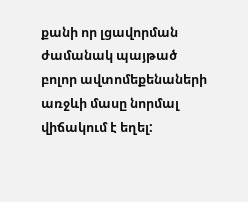քանի որ լցավորման ժամանակ պայթած բոլոր ավտոմեքենաների առջևի մասը նորմալ վիճակում է եղել: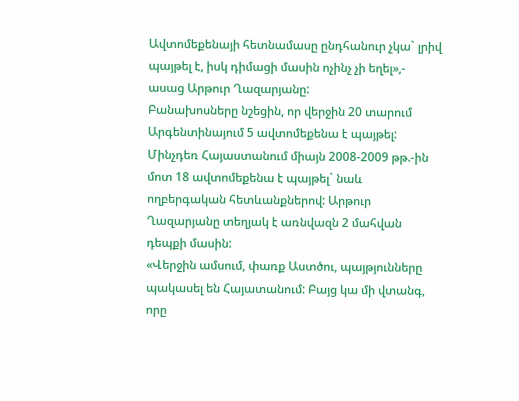Ավտոմեքենայի հետնամասը ընդհանուր չկա` լրիվ պայթել է, իսկ դիմացի մասին ոչինչ չի եղել»,- ասաց Արթուր Ղազարյանը:
Բանախոսները նշեցին, որ վերջին 20 տարում Արգենտինայում 5 ավտոմեքենա է պայթել:
Մինչդեռ Հայաստանում միայն 2008-2009 թթ.-ին մոտ 18 ավտոմեքենա է պայթել` նաև ողբերգական հետևանքներով: Արթուր Ղազարյանը տեղյակ է առնվազն 2 մահվան դեպքի մասին:
«Վերջին ամսում, փառք Աստծու, պայթյունները պակասել են Հայատանում: Բայց կա մի վտանգ, որը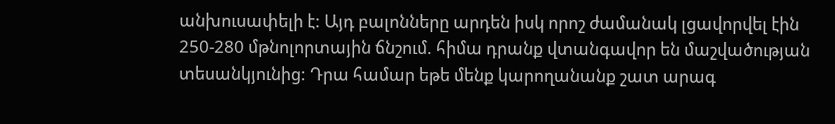անխուսափելի է: Այդ բալոնները արդեն իսկ որոշ ժամանակ լցավորվել էին 250-280 մթնոլորտային ճնշում. հիմա դրանք վտանգավոր են մաշվածության տեսանկյունից: Դրա համար եթե մենք կարողանանք շատ արագ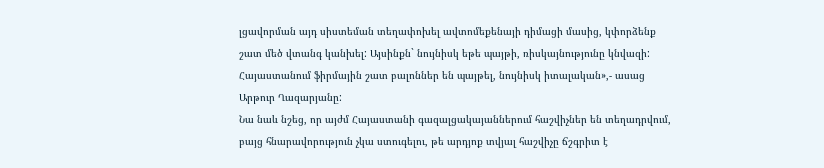լցավորման այդ սիստեման տեղափոխել ավտոմեքենայի դիմացի մասից, կփորձենք շատ մեծ վտանգ կանխել: Այսինքն` նույնիսկ եթե պայթի, ռիսկայնությունը կնվազի: Հայաստանում ֆիրմային շատ բալոններ են պայթել, նույնիսկ իտալական»,- ասաց Արթուր Ղազարյանը:
Նա նաև նշեց, որ այժմ Հայաստանի գազալցակայաններում հաշվիչներ են տեղադրվում, բայց հնարավորություն չկա ստուգելու, թե արդյոք տվյալ հաշվիչը ճշգրիտ է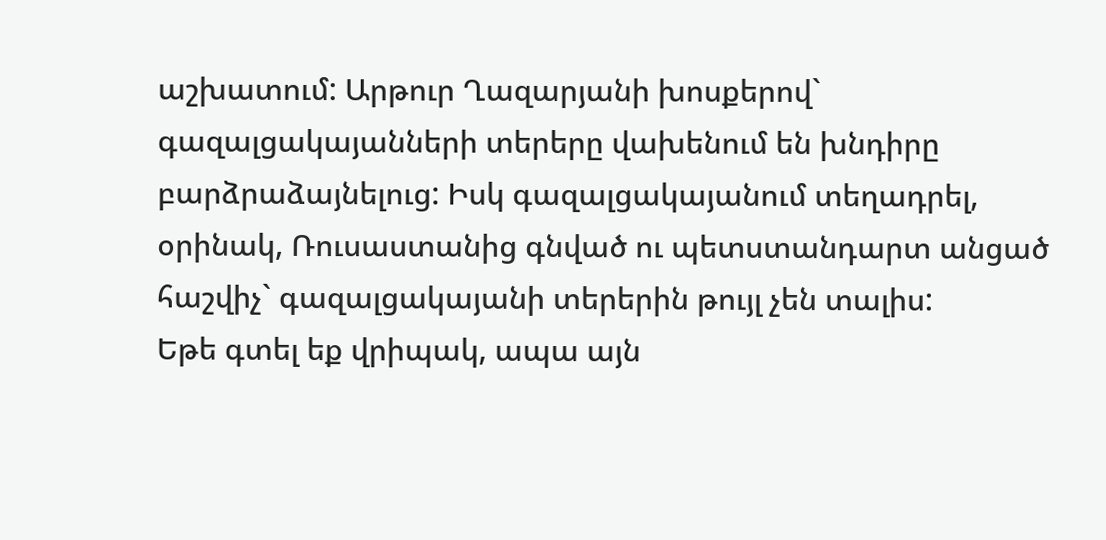աշխատում: Արթուր Ղազարյանի խոսքերով` գազալցակայանների տերերը վախենում են խնդիրը բարձրաձայնելուց: Իսկ գազալցակայանում տեղադրել, օրինակ, Ռուսաստանից գնված ու պետստանդարտ անցած հաշվիչ` գազալցակայանի տերերին թույլ չեն տալիս:
Եթե գտել եք վրիպակ, ապա այն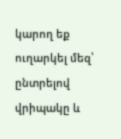կարող եք ուղարկել մեզ՝ ընտրելով վրիպակը և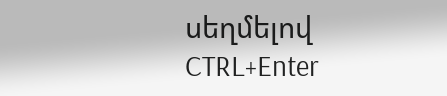սեղմելով CTRL+Enter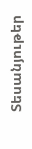Տեսանյութեր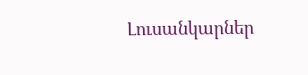Լուսանկարներ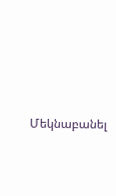Մեկնաբանել